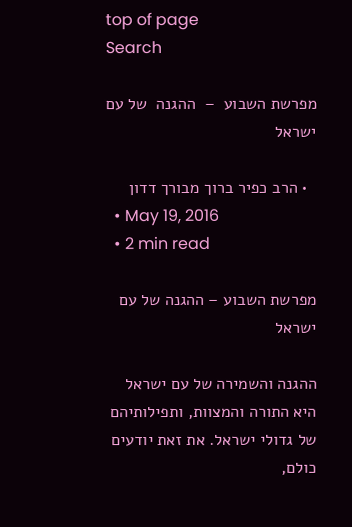top of page
Search

מפרשת השבוע  –  ההגנה  של עם ישראל

  • הרב כפיר ברוך מבורך דדון
  • May 19, 2016
  • 2 min read

מפרשת השבוע – ההגנה של עם ישראל

ההגנה והשמירה של עם ישראל היא התורה והמצוות, ותפילותיהם של גדולי ישראל. את זאת יודעים כולם,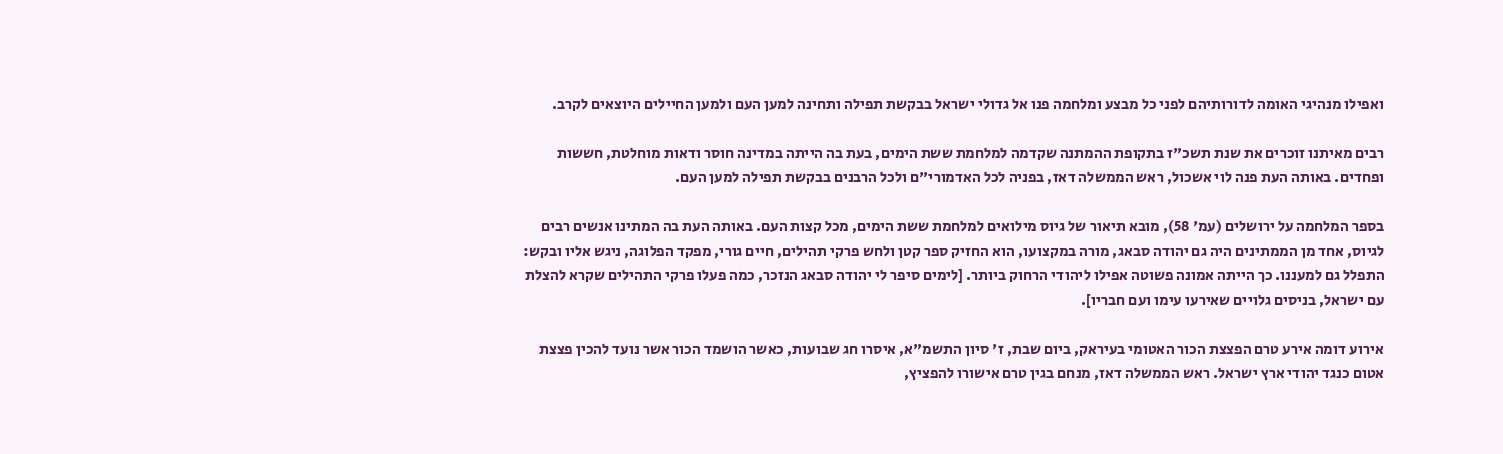ואפילו מנהיגי האומה לדורותיהם לפני כל מבצע ומלחמה פנו אל גדולי ישראל בבקשת תפילה ותחינה למען העם ולמען החיילים היוצאים לקרב.

רבים מאיתנו זוכרים את שנת תשכ"ז בתקופת ההמתנה שקדמה למלחמת ששת הימים, בעת בה הייתה במדינה חוסר ודאות מוחלטת, חששות ופחדים. באותה העת פנה לוי אשכול, ראש הממשלה דאז, בפניה לכל האדמורי"ם ולכל הרבנים בבקשת תפילה למען העם.

בספר המלחמה על ירושלים (עמ' 58), מובא תיאור של גיוס מילואים למלחמת ששת הימים, מכל קצות העם. באותה העת בה המתינו אנשים רבים לגיוס, אחד מן הממתינים היה גם יהודה סבאג, מורה במקצועו, הוא החזיק ספר קטן ולחש פרקי תהילים, חיים גורי, מפקד הפלוגה, ניגש אליו ובקש: התפלל גם למעננו. כך הייתה אמונה פשוטה אפילו ליהודי הרחוק ביותר. [לימים סיפר לי יהודה סבאג הנזכר, כמה פעלו פרקי התהילים שקרא להצלת עם ישראל, בניסים גלויים שאירעו עימו ועם חבריו].

אירוע דומה אירע טרם הפצצת הכור האטומי בעיראק, ביום שבת, ז' סיון התשמ"א, איסרו חג שבועות, כאשר הושמד הכור אשר נועד להכין פצצת אטום כנגד יהודי ארץ ישראל. ראש הממשלה דאז, מנחם בגין טרם אישורו להפציץ,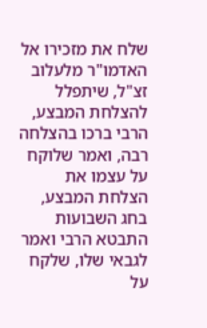שלח את מזכירו אל האדמו"ר מלעלוב זצ"ל, שיתפלל להצלחת המבצע, הרבי ברכו בהצלחה רבה, ואמר שלוקח על עצמו את הצלחת המבצע, בחג השבועות התבטא הרבי ואמר לגבאי שלו, שלקח על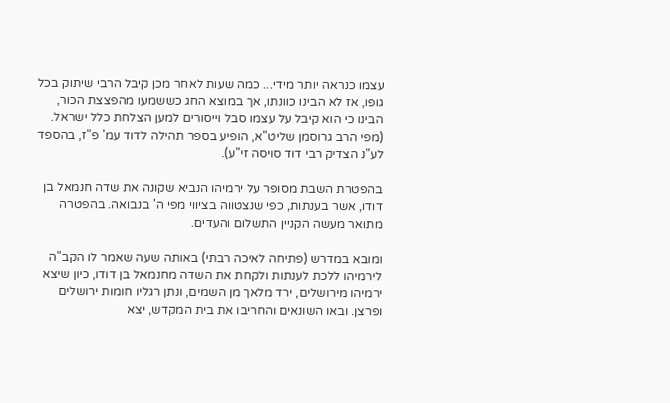עצמו כנראה יותר מידי... כמה שעות לאחר מכן קיבל הרבי שיתוק בכל גופו, אז לא הבינו כוונתו, אך במוצא החג כששמעו מהפצצת הכור, הבינו כי הוא קיבל על עצמו סבל וייסורים למען הצלחת כלל ישראל. (מפי הרב גרוסמן שליט"א, הופיע בספר תהילה לדוד עמ' פ"ז, בהספד לע"נ הצדיק רבי דוד סויסה זי"ע).

בהפטרת השבת מסופר על ירמיהו הנביא שקונה את שדה חנמאל בן דודו, אשר בענתות, כפי שנצטווה בציווי מפי ה' בנבואה. בהפטרה מתואר מעשה הקניין התשלום והעדים.

ומובא במדרש (פתיחה לאיכה רבתי) באותה שעה שאמר לו הקב"ה לירמיהו ללכת לענתות ולקחת את השדה מחנמאל בן דודו, כיון שיצא ירמיהו מירושלים, ירד מלאך מן השמים, ונתן רגליו חומות ירושלים ופרצן. ובאו השונאים והחריבו את בית המקדש, יצא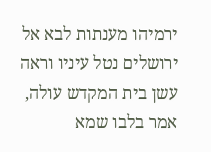ירמיהו מענתות לבא אל ירושלים נטל עיניו וראה עשן בית המקדש עולה, אמר בלבו שמא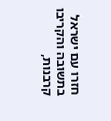חזרו עם ישראל בתשובה והקריבו קרבנות,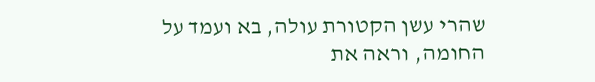שהרי עשן הקטורת עולה, בא ועמד על החומה, וראה את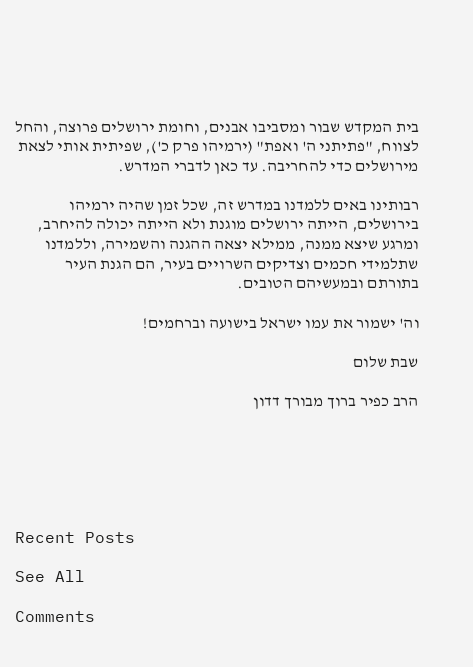בית המקדש שבור ומסביבו אבנים, וחומת ירושלים פרוצה, והחל לצווח, "פתיתני ה' ואפת" (ירמיהו פרק כ'), שפיתית אותי לצאת מירושלים כדי להחריבה. עד כאן לדברי המדרש.

רבותינו באים ללמדנו במדרש זה, שכל זמן שהיה ירמיהו בירושלים, הייתה ירושלים מוגנת ולא הייתה יכולה להיחרב, ומרגע שיצא ממנה, ממילא יצאה ההגנה והשמירה, וללמדנו שתלמידי חכמים וצדיקים השרויים בעיר, הם הגנת העיר בתורתם ובמעשיהם הטובים.

וה' ישמור את עמו ישראל בישועה וברחמים!

שבת שלום

הרב כפיר ברוך מבורך דדון






Recent Posts

See All

Comments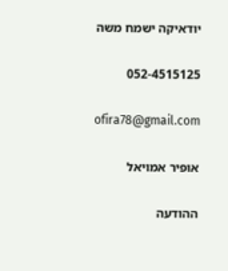יודאיקה ישמח משה

052-4515125

ofira78@gmail.com

אופיר אמויאל

ההודעה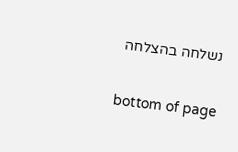נשלחה בהצלחה

bottom of page